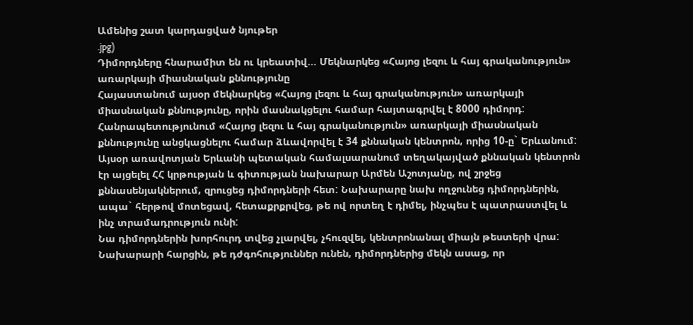Ամենից շատ կարդացված նյութեր
.jpg)
Դիմորդները հնարամիտ են ու կրեատիվ... Մեկնարկեց «Հայոց լեզու և հայ գրականություն» առարկայի միասնական քննությունը
Հայաստանում այսօր մեկնարկեց «Հայոց լեզու և հայ գրականություն» առարկայի միասնական քննությունը, որին մասնակցելու համար հայտագրվել է 8000 դիմորդ: Հանրապետությունում «Հայոց լեզու և հայ գրականություն» առարկայի միասնական քննությունը անցկացնելու համար ձևավորվել է 34 քննական կենտրոն, որից 10-ը` Երևանում:
Այսօր առավոտյան Երևանի պետական համալսարանում տեղակայված քննական կենտրոն էր այցելել ՀՀ կրթության և գիտության նախարար Արմեն Աշոտյանը, ով շրջեց քննասենյակներում, զրուցեց դիմորդների հետ: Նախարարը նախ ողջունեց դիմորդներին, ապա` հերթով մոտեցավ, հետաքրքրվեց, թե ով որտեղ է դիմել, ինչպես է պատրաստվել և ինչ տրամադրություն ունի:
Նա դիմորդներին խորհուրդ տվեց չլարվել, չհուզվել, կենտրոնանալ միայն թեստերի վրա:
Նախարարի հարցին, թե դժգոհություններ ունեն, դիմորդներից մեկն ասաց, որ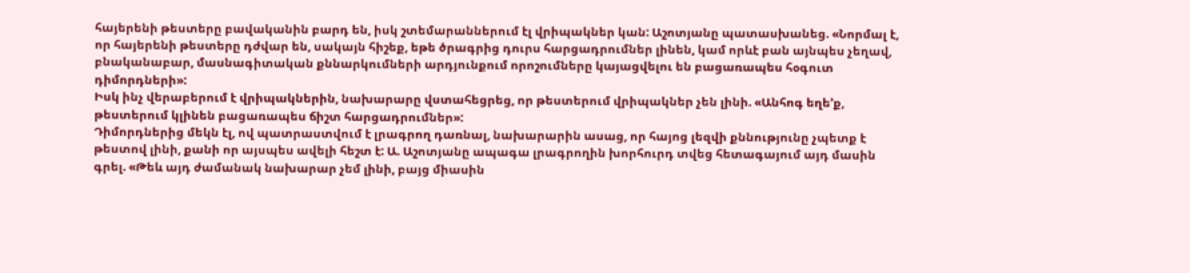հայերենի թեստերը բավականին բարդ են, իսկ շտեմարաններում էլ վրիպակներ կան: Աշոտյանը պատասխանեց. «Նորմալ է, որ հայերենի թեստերը դժվար են, սակայն հիշեք, եթե ծրագրից դուրս հարցադրումներ լինեն, կամ որևէ բան այնպես չեղավ, բնականաբար, մասնագիտական քննարկումների արդյունքում որոշումները կայացվելու են բացառապես հօգուտ դիմորդների»:
Իսկ ինչ վերաբերում է վրիպակներին, նախարարը վստահեցրեց, որ թեստերում վրիպակներ չեն լինի. «Անհոգ եղե’ք, թեստերում կլինեն բացառապես ճիշտ հարցադրումներ»:
Դիմորդներից մեկն էլ, ով պատրաստվում է լրագրող դառնալ, նախարարին ասաց, որ հայոց լեզվի քննությունը չպետք է թեստով լինի, քանի որ այսպես ավելի հեշտ է: Ա. Աշոտյանը ապագա լրագրողին խորհուրդ տվեց հետագայում այդ մասին գրել. «Թեև այդ ժամանակ նախարար չեմ լինի, բայց միասին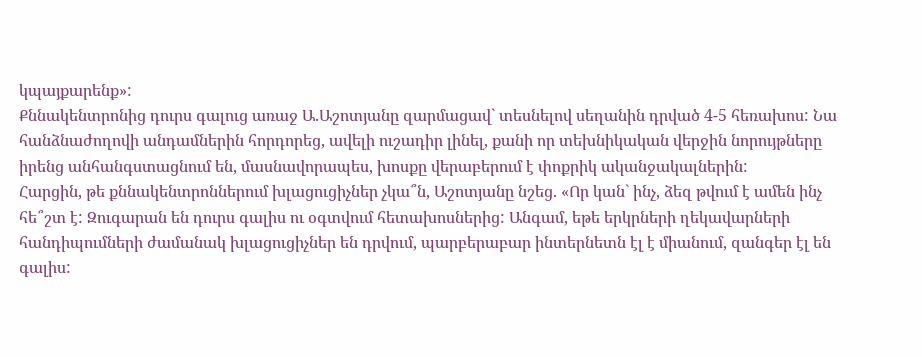կպայքարենք»:
Քննակենտրոնից դուրս գալուց առաջ Ա.Աշոտյանը զարմացավ` տեսնելով սեղանին դրված 4-5 հեռախոս: Նա հանձնաժողովի անդամներին հորդորեց, ավելի ուշադիր լինել, քանի որ տեխնիկական վերջին նորույթները իրենց անհանգստացնում են, մասնավորապես, խոսքը վերաբերում է փոքրիկ ականջակալներին:
Հարցին, թե քննակենտրոններում խլացուցիչներ չկա՞ն, Աշոտյանը նշեց. «Որ կան` ինչ, ձեզ թվում է ամեն ինչ հե՞շտ է: Զուգարան են դուրս գալիս ու օգտվում հետախոսներից: Անգամ, եթե երկրների ղեկավարների հանդիպումների ժամանակ խլացուցիչներ են դրվում, պարբերաբար ինտերնետն էլ է միանում, զանգեր էլ են գալիս: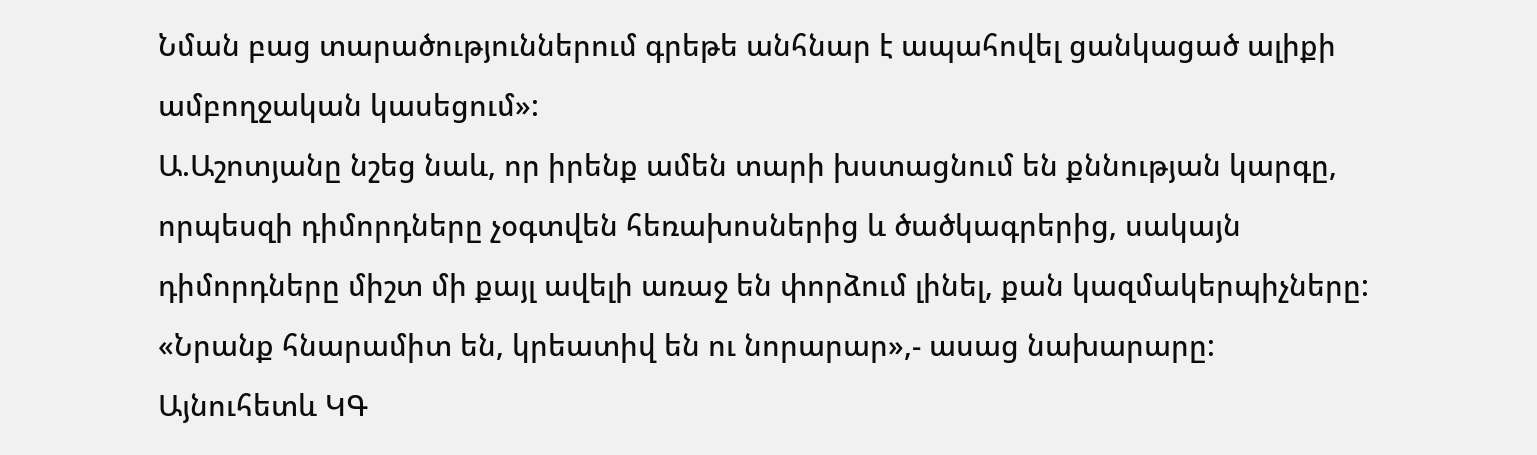Նման բաց տարածություններում գրեթե անհնար է ապահովել ցանկացած ալիքի ամբողջական կասեցում»:
Ա.Աշոտյանը նշեց նաև, որ իրենք ամեն տարի խստացնում են քննության կարգը, որպեսզի դիմորդները չօգտվեն հեռախոսներից և ծածկագրերից, սակայն դիմորդները միշտ մի քայլ ավելի առաջ են փորձում լինել, քան կազմակերպիչները:
«Նրանք հնարամիտ են, կրեատիվ են ու նորարար»,- ասաց նախարարը:
Այնուհետև ԿԳ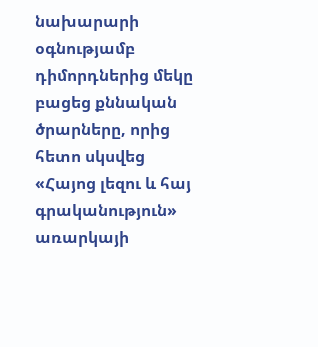նախարարի օգնությամբ դիմորդներից մեկը բացեց քննական ծրարները, որից հետո սկսվեց «Հայոց լեզու և հայ գրականություն» առարկայի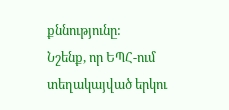քննությունը:
Նշենք, որ ԵՊՀ-ում տեղակայված երկու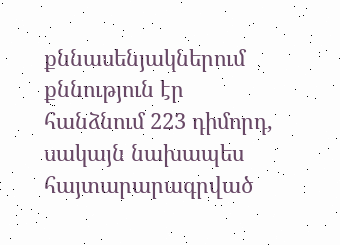քննասենյակներում քննություն էր հանձնում 223 դիմորդ, սակայն նախապես հայտարարագրված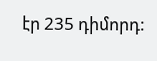էր 235 դիմորդ: